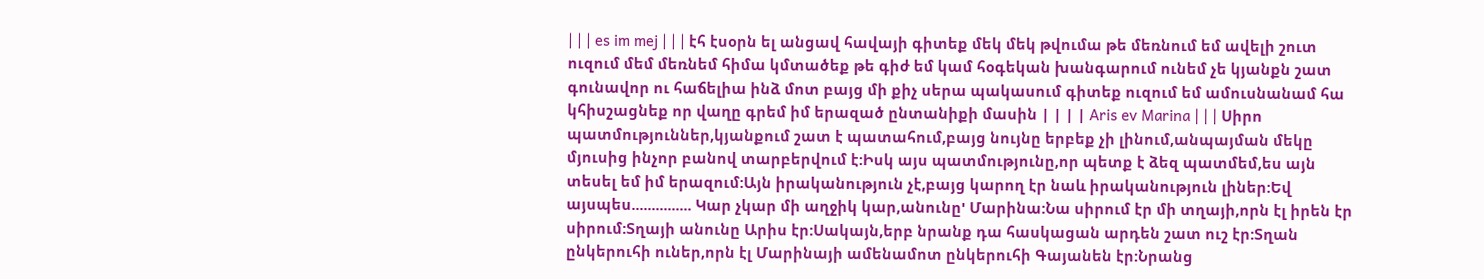| | | es im mej | | | էհ էսօրն ել անցավ հավայի գիտեք մեկ մեկ թվումա թե մեռնում եմ ավելի շուտ ուզում մեմ մեռնեմ հիմա կմտածեք թե գիժ եմ կամ հօգեկան խանգարում ունեմ չե կյանքն շատ գունավոր ու հաճելիա ինձ մոտ բայց մի քիչ սերա պակասում գիտեք ուզում եմ ամուսնանամ հա կհիսշացնեք որ վաղը գրեմ իմ երազած ընտանիքի մասին | | | | Aris ev Marina | | | Սիրո պատմություններ,կյանքում շատ է պատահում,բայց նույնը երբեք չի լինում,անպայման մեկը մյուսից ինչոր բանով տարբերվում է:Իսկ այս պատմությունը,որ պետք է ձեզ պատմեմ,ես այն տեսել եմ իմ երազում:Այն իրականություն չէ,բայց կարող էր նաև իրականություն լիներ:Եվ այսպես............... Կար չկար մի աղջիկ կար,անունը' Մարինա:Նա սիրում էր մի տղայի,որն էլ իրեն էր սիրում:Տղայի անունը Արիս էր:Սակայն,երբ նրանք դա հասկացան արդեն շատ ուշ էր:Տղան ընկերուհի ուներ,որն էլ Մարինայի ամենամոտ ընկերուհի Գայանեն էր:Նրանց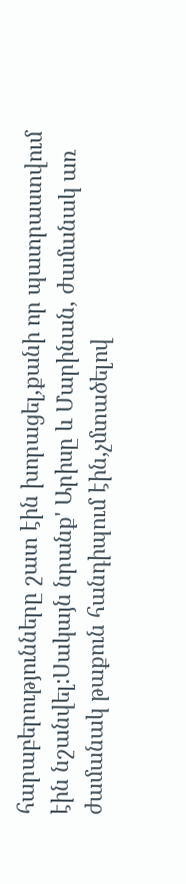հարաբերությունները շատ էին խորացել,քանի որ պատրաստվում էին նշանվել:Սակայն նրանք' Արիսը և Մարինան, ժամանակ առ ժամանակ թաքուն հանդիպում էին,չմտածելով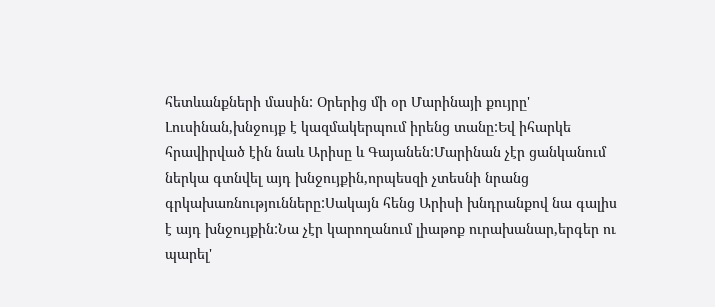հետևանքների մասին: Օրերից մի օր Մարինայի քույրը' Լուսինան,խնջույք է կազմակերպում իրենց տանը:Եվ իհարկե հրավիրված էին նաև Արիսը և Գայանեն:Մարինան չէր ցանկանում ներկա գտնվել այդ խնջույքին,որպեսզի չտեսնի նրանց գրկախառնությունները:Սակայն հենց Արիսի խնդրանքով նա գալիս է այդ խնջույքին:Նա չէր կարողանում լիաթոք ուրախանար,երգեր ու պարել'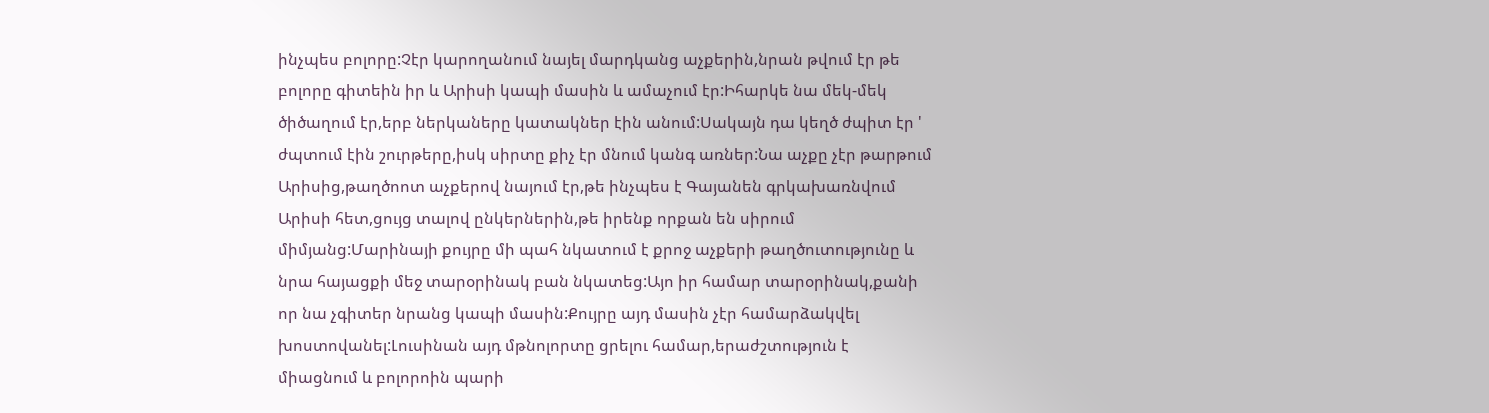ինչպես բոլորը:Չէր կարողանում նայել մարդկանց աչքերին,նրան թվում էր թե բոլորը գիտեին իր և Արիսի կապի մասին և ամաչում էր:Իհարկե նա մեկ-մեկ ծիծաղում էր,երբ ներկաները կատակներ էին անում:Սակայն դա կեղծ ժպիտ էր ' ժպտում էին շուրթերը,իսկ սիրտը քիչ էր մնում կանգ առներ:Նա աչքը չէր թարթում Արիսից,թաղծոոտ աչքերով նայում էր,թե ինչպես է Գայանեն գրկախառնվում Արիսի հետ,ցույց տալով ընկերներին,թե իրենք որքան են սիրում միմյանց:Մարինայի քույրը մի պահ նկատում է քրոջ աչքերի թաղծուտությունը և նրա հայացքի մեջ տարօրինակ բան նկատեց:Այո իր համար տարօրինակ,քանի որ նա չգիտեր նրանց կապի մասին:Քույրը այդ մասին չէր համարձակվել խոստովանել:Լուսինան այդ մթնոլորտը ցրելու համար,երաժշտություն է միացնում և բոլորոին պարի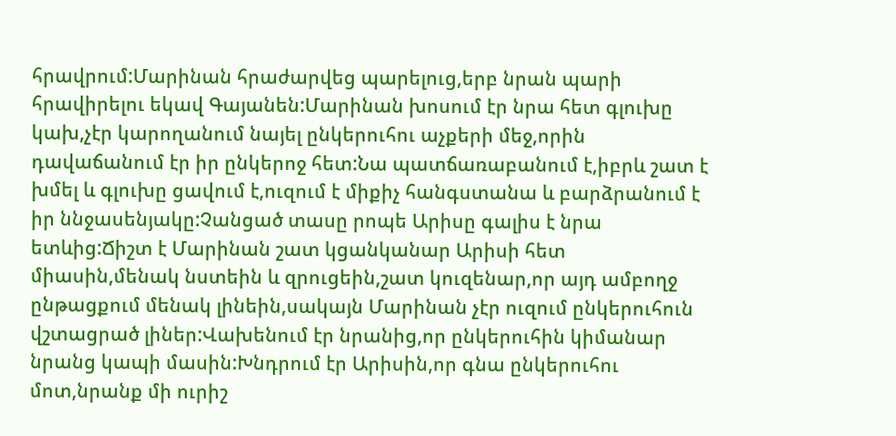հրավրում:Մարինան հրաժարվեց պարելուց,երբ նրան պարի հրավիրելու եկավ Գայանեն:Մարինան խոսում էր նրա հետ գլուխը կախ,չէր կարողանում նայել ընկերուհու աչքերի մեջ,որին դավաճանում էր իր ընկերոջ հետ:Նա պատճառաբանում է,իբրև շատ է խմել և գլուխը ցավում է,ուզում է միքիչ հանգստանա և բարձրանում է իր ննջասենյակը:Չանցած տասը րոպե Արիսը գալիս է նրա ետևից:Ճիշտ է Մարինան շատ կցանկանար Արիսի հետ միասին,մենակ նստեին և զրուցեին,շատ կուզենար,որ այդ ամբողջ ընթացքում մենակ լինեին,սակայն Մարինան չէր ուզում ընկերուհուն վշտացրած լիներ:Վախենում էր նրանից,որ ընկերուհին կիմանար նրանց կապի մասին:Խնդրում էր Արիսին,որ գնա ընկերուհու մոտ,նրանք մի ուրիշ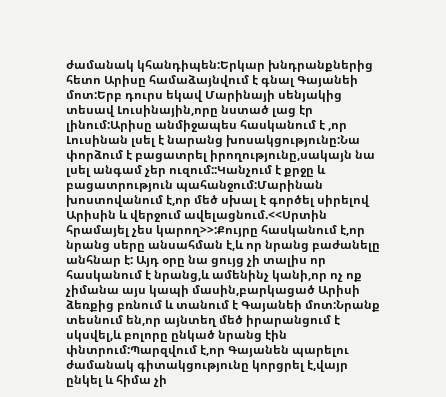ժամանակ կհանդիպեն:Երկար խնդրանքներից հետո Արիսը համաձայնվում է գնալ Գայանեի մոտ:Երբ դուրս եկավ Մարինայի սենյակից տեսավ Լուսինային,որը նստած լաց էր լինում:Արիսը անմիջապես հասկանում է ,որ Լուսինան լսել է նարանց խոսակցությունը:Նա փորձում է բացատրել իրողությունը,սակայն նա լսել անգամ չեր ուզում::Կանչում է քրջը և բացատրություն պահանջում:Մարինան խոստովանում է,որ մեծ սխալ է գործել սիրելով Արիսին և վերջում ավելացնում.<<Սրտին հրամայել չես կարող>>:Քույրը հասկանում է,որ նրանց սերը անսահման է,և որ նրանց բաժանելը անհնար է: Այդ օրը նա ցույց չի տալիս որ հասկանում է նրանց,և ամենինչ կանի,որ ոչ ոք չիմանա այս կապի մասին,բարկացած Արիսի ձեռքից բռնում և տանում է Գայանեի մոտ:Նրանք տեսնում են,որ այնտեղ մեծ իրարանցում է սկսվել,և բոլորը ընկած նրանց էին փնտրում:Պարզվում է,որ Գայանեն պարելու ժամանակ գիտակցությունը կորցրել է,վայր ընկել և հիմա չի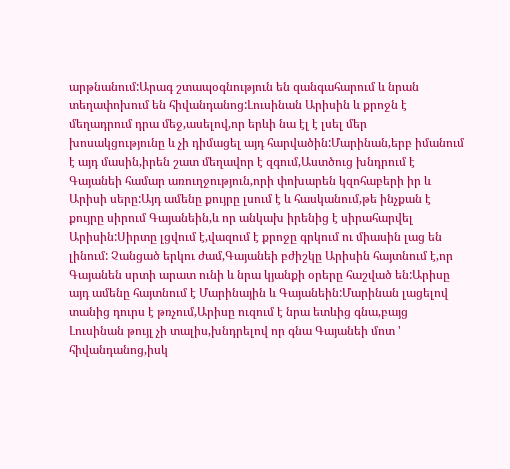արթնանում:Արագ շտապօգնություն են զանգահարում և նրան տեղափոխում են հիվանդանոց:Լուսինան Արիսին և քրոջն է մեղադրում դրա մեջ,ասելով,որ երևի նա էլ է լսել մեր խոսակցությունը և չի դիմացել այդ հարվածին:Մարինան,երբ իմանում է այդ մասին,իրեն շատ մեղավոր է զգում,Աստծուց խնդրում է Գայանեի համար առուղջություն,որի փոխարեն կզոհաբերի իր և Արիսի սերը:Այդ ամենը քույրը լսում է և հասկանում,թե ինչքան է քույրը սիրում Գայանեին,և որ անկախ իրենից է սիրահարվել Արիսին:Սիրտը լցվում է,վազում է քրոջը գրկում ու միասին լաց են լինում: Չանցած երկու ժամ,Գայանեի բժիշկը Արիսին հայտնում է,որ Գայանեն սրտի արատ ունի և նրա կյանքի օրերը հաշված են:Արիսը այդ ամենը հայտնում է Մարինային և Գայանեին:Մարինան լացելով տանից դուրս է թռչում,Արիսը ուզում է նրա ետևից գնա,բայց Լուսինան թույլ չի տալիս,խնդրելով որ գնա Գայանեի մոտ ' հիվանդանոց,իսկ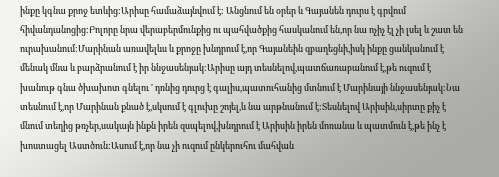ինքը կգնա քրոջ ետևից:Արիսը համաձայնվում է: Անցնում են օրեր և Գայանեն դուրս է գրվում հիվանդանոցից:Բոլորը նրա վերաբերմունքից ու պահվածքից հասկանում են,որ նա ոչիչ էլ չի լսել և շատ են ուրախանում:Մարինան առավելևս և քրոջը խնդրում է,որ Գայանեին զբաղեցնի,իսկ ինքը ցանկանում է մենակ մնա և բարձրանում է իր ննջասենյակ:Արիսը այդ տեսնելով,պատճառաբանում է,թե ուզում է խանութ գնա ծխախոտ գնելու ' դռնից դուրց է գալիս,պատուհանից մտնում է Մարինայի ննջասենյակ:Նա տեսնում է,որ Մարինան քնած է,սկսում է գլուխը շոյել,և նա արթնանում է:Տեսնելով Արիսին,սիրտը քիչ է մնում տեղից թռչեր,սակայն ինքն իրեն զսպելով,խնդրում է Արիսին իրեն մոռանա և պատմուն է,թե ինչ է խոստացել Աստծուն:Ասում է,որ նա չի ուզում ընկերուհու մահվան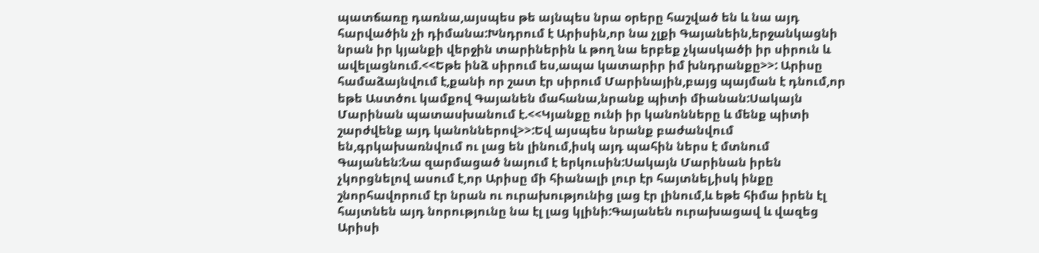պատճառը դառնա,այսպես թե այնպես նրա օրերը հաշված են և նա այդ հարվածին չի դիմանա:Խնդրում է Արիսին,որ նա չլքի Գայանեին,երջանկացնի նրան իր կյանքի վերջին տարիներին և թող նա երբեք չկասկածի իր սիրուն և ավելացնում.<<Եթե ինձ սիրում ես,ապա կատարիր իմ խնդրանքը>>: Արիսը համաձայնվում է,քանի որ շատ էր սիրում Մարինային,բայց պայման է դնում,որ եթե Աստծու կամքով Գայանեն մահանա,նրանք պիտի միանան:Սակայն Մարինան պատասխանում է.<<Կյանքը ունի իր կանոնները և մենք պիտի շարժվենք այդ կանոններով>>:Եվ այսպես նրանք բաժանվում են,գրկախառնվում ու լաց են լինում,իսկ այդ պահին ներս է մտնում Գայանեն:Նա զարմացած նայում է երկուսին:Սակայն Մարինան իրեն չկորցնելով ասում է,որ Արիսը մի հիանալի լուր էր հայտնել,իսկ ինքը շնորհավորում էր նրան ու ուրախությունից լաց էր լինում,և եթե հիմա իրեն էլ հայտնեն այդ նորությունը նա էլ լաց կլինի:Գայանեն ուրախացավ և վազեց Արիսի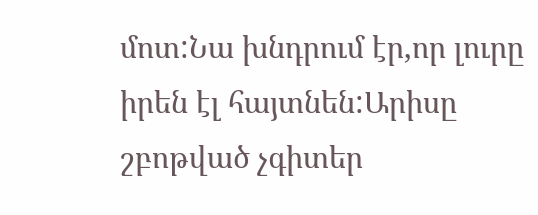մոտ:Նա խնդրում էր,որ լուրը իրեն էլ հայտնեն:Արիսը շբոթված չգիտեր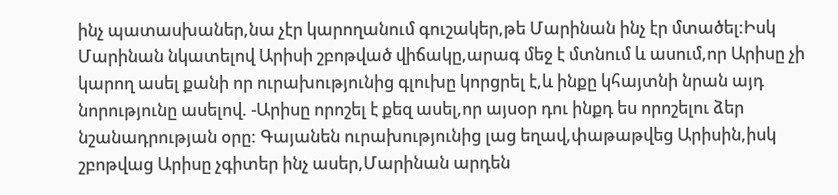ինչ պատասխաներ,նա չէր կարողանում գուշակեր,թե Մարինան ինչ էր մտածել:Իսկ Մարինան նկատելով Արիսի շբոթված վիճակը,արագ մեջ է մտնում և ասում,որ Արիսը չի կարող ասել քանի որ ուրախությունից գլուխը կորցրել է,և ինքը կհայտնի նրան այդ նորությունը ասելով. -Արիսը որոշել է քեզ ասել,որ այսօր դու ինքդ ես որոշելու ձեր նշանադրության օրը: Գայանեն ուրախությունից լաց եղավ,փաթաթվեց Արիսին,իսկ շբոթվաց Արիսը չգիտեր ինչ ասեր,Մարինան արդեն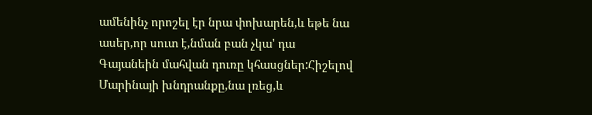ամենինչ որոշել էր նրա փոխարեն,և եթե նա ասեր,որ սուտ է,նման բան չկա' դա Գայանեին մահվան դուռը կհասցներ:Հիշելով Մարինայի խնդրանքը,նա լռեց,և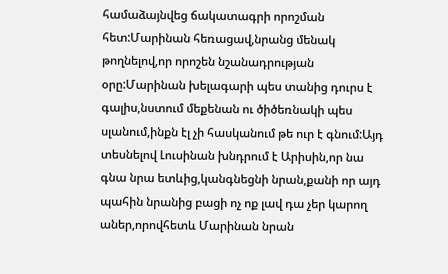համաձայնվեց ճակատագրի որոշման հետ:Մարինան հեռացավ,նրանց մենակ թողնելով,որ որոշեն նշանադրության օրը:Մարինան խելագարի պես տանից դուրս է գալիս,նստում մեքենան ու ծիծեռնակի պես սլանում,ինքն էլ չի հասկանում թե ուր է գնում:Այդ տեսնելով Լուսինան խնդրում է Արիսին,որ նա գնա նրա ետևից,կանգնեցնի նրան,քանի որ այդ պահին նրանից բացի ոչ ոք լավ դա չեր կարող աներ,որովհետև Մարինան նրան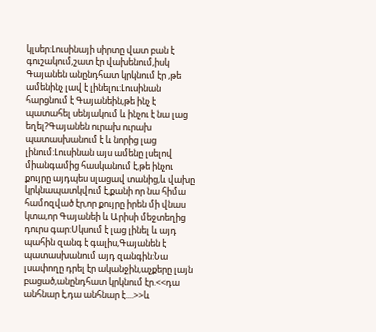կլսեր:Լուսինայի սիրտը վատ բան է գուշակում,շատ էր վախենում,իսկ Գայանեն անընդհատ կրկնում էր ,թե ամենինչ լավ է լինելու:Լուսինան հարցնում է Գայանեին,թե ինչ է պատահել սենյակում և ինչու է նա լաց եղել?Գայանեն ուրախ ուրախ պատասխանում է և նորից լաց լինում:Լուսինան այս ամենը լսելով միանգամից հասկանում է,թե ինչու քույրը այդպես սլացավ տանից,և վախը կրկնապատկվում է,քանի որ նա հիմա համոզված էր,որ քույրը իրեն մի վնաս կտա,որ Գայանեի և Արիսի մեջտեղից դուրս գար:Սկսում է լաց լինել և այդ պահին զանգ է գալիս,Գայանեն է պատասխանում այդ զանգին:Նա լսափողը դրել էր ականջին,աչքերը լայն բացած,անընդհատ կրկնում էր.<<դա անհնար է,դա անհնար է....>>և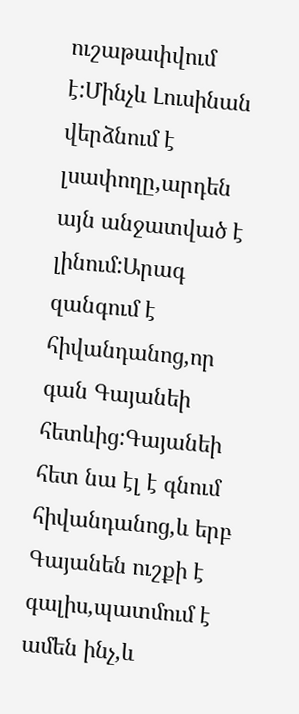ուշաթափվում է:Մինչև Լուսինան վերձնում է լսափողը,արդեն այն անջատված է լինում:Արագ զանգում է հիվանդանոց,որ գան Գայանեի հետևից:Գայանեի հետ նա էլ է գնում հիվանդանոց,և երբ Գայանեն ուշքի է գալիս,պատմում է ամեն ինչ,և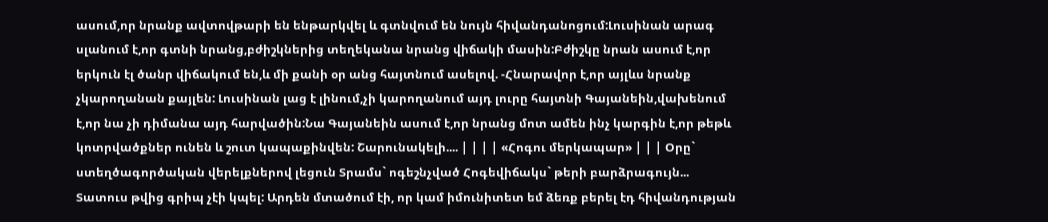ասում,որ նրանք ավտովթարի են ենթարկվել և գտնվում են նույն հիվանդանոցում:Լուսինան արագ սլանում է,որ գտնի նրանց,բժիշկներից տեղեկանա նրանց վիճակի մասին:Բժիշկը նրան ասում է,որ երկուն էլ ծանր վիճակում են,և մի քանի օր անց հայտնում ասելով. -Հնարավոր է,որ այլևս նրանք չկարողանան քայլեն: Լուսինան լաց է լինում,չի կարողանում այդ լուրը հայտնի Գայանեին,վախենում է,որ նա չի դիմանա այդ հարվածին:Նա Գայանեին ասում է,որ նրանց մոտ ամեն ինչ կարգին է,որ թեթև կոտրվածքներ ունեն և շուտ կապաքինվեն: Շարունակելի.... | | | | «Հոգու մերկապար» | | | Օրը` ստեղծագործական վերելքներով լեցուն Տրամս` ոգեշնչված Հոգեվիճակս` թերի բարձրագույն...
Տատուս թվից գրիպ չէի կպել: Արդեն մտածում էի, որ կամ իմունիտետ եմ ձեռք բերել էդ հիվանդության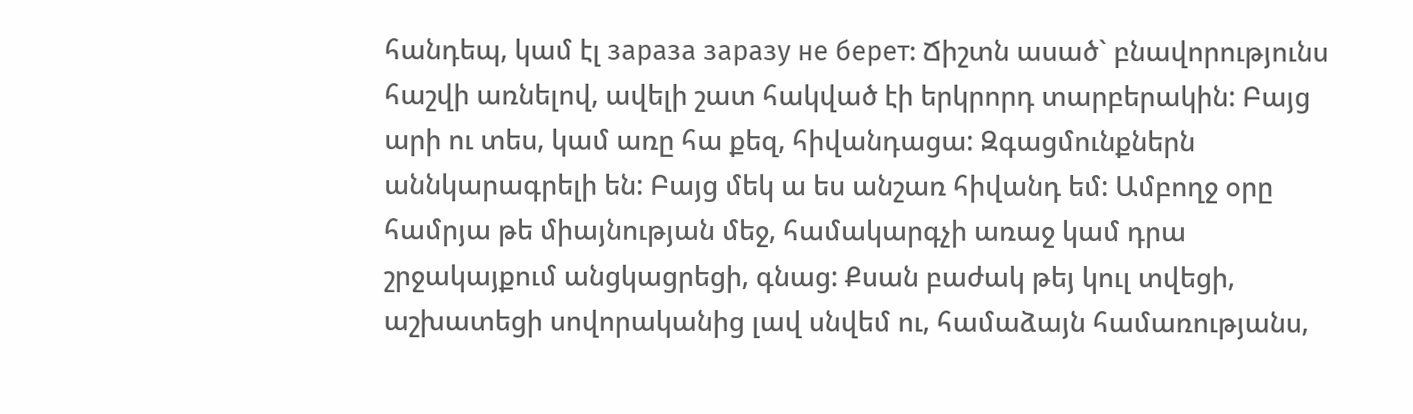հանդեպ, կամ էլ зараза заразу не берет: Ճիշտն ասած` բնավորությունս հաշվի առնելով, ավելի շատ հակված էի երկրորդ տարբերակին: Բայց արի ու տես, կամ առը հա քեզ, հիվանդացա: Զգացմունքներն աննկարագրելի են: Բայց մեկ ա ես անշառ հիվանդ եմ: Ամբողջ օրը համրյա թե միայնության մեջ, համակարգչի առաջ կամ դրա շրջակայքում անցկացրեցի, գնաց: Քսան բաժակ թեյ կուլ տվեցի, աշխատեցի սովորականից լավ սնվեմ ու, համաձայն համառությանս,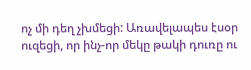ոչ մի դեղ չխմեցի: Առավելապես էսօր ուզեցի, որ ինչ-որ մեկը թակի դուռը ու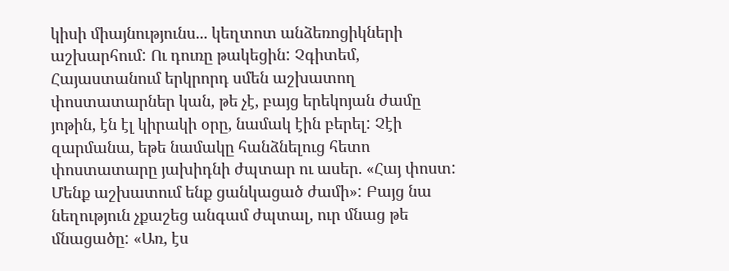կիսի միայնությունս... կեղտոտ անձեռոցիկների աշխարհում: Ու դուռը թակեցին: Չգիտեմ, Հայաստանում երկրորդ սմեն աշխատող փոստատարներ կան, թե չէ, բայց երեկոյան ժամը յոթին, էն էլ կիրակի օրը, նամակ էին բերել: Չէի զարմանա, եթե նամակը հանձնելուց հետո փոստատարը յախիդնի ժպտար ու ասեր. «Հայ փոստ: Մենք աշխատում ենք ցանկացած ժամի»: Բայց նա նեղություն չքաշեց անգամ ժպտալ, ուր մնաց թե մնացածը: «Առ, էս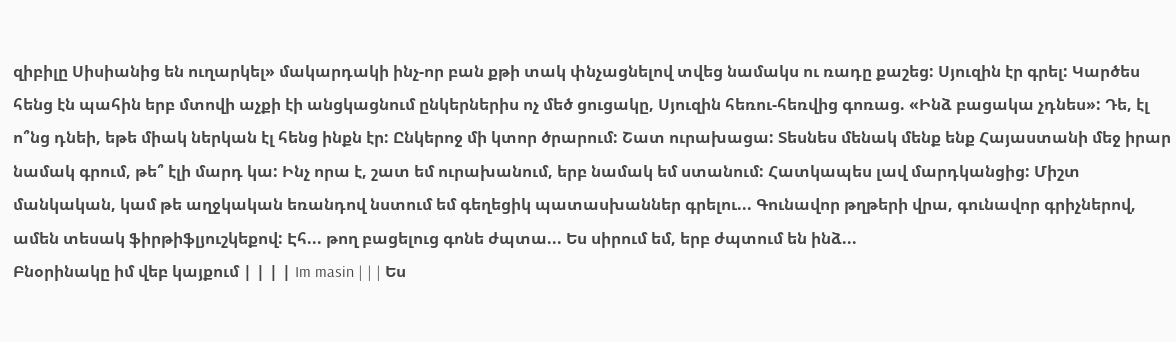զիբիլը Սիսիանից են ուղարկել» մակարդակի ինչ-որ բան քթի տակ փնչացնելով տվեց նամակս ու ռադը քաշեց: Սյուզին էր գրել: Կարծես հենց էն պահին երբ մտովի աչքի էի անցկացնում ընկերներիս ոչ մեծ ցուցակը, Սյուզին հեռու-հեռվից գոռաց. «Ինձ բացակա չդնես»: Դե, էլ ո՞նց դնեի, եթե միակ ներկան էլ հենց ինքն էր: Ընկերոջ մի կտոր ծրարում: Շատ ուրախացա: Տեսնես մենակ մենք ենք Հայաստանի մեջ իրար նամակ գրում, թե՞ էլի մարդ կա: Ինչ որա է, շատ եմ ուրախանում, երբ նամակ եմ ստանում: Հատկապես լավ մարդկանցից: Միշտ մանկական, կամ թե աղջկական եռանդով նստում եմ գեղեցիկ պատասխաններ գրելու... Գունավոր թղթերի վրա, գունավոր գրիչներով, ամեն տեսակ ֆիրթիֆլյուշկեքով: Էհ... թող բացելուց գոնե ժպտա... Ես սիրում եմ, երբ ժպտում են ինձ...
Բնօրինակը իմ վեբ կայքում | | | | Im masin | | | Ես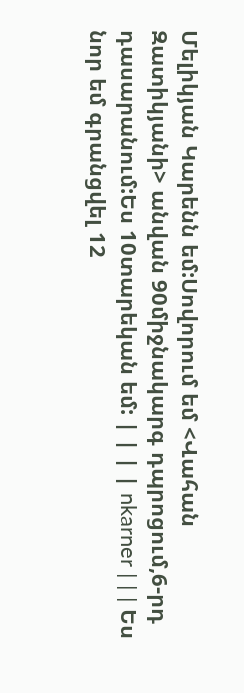Մելիկյան Կարենն եմ:Սովորում եմ <Վահան Զատիկյանի> անվան 90միջնակարգ դպրոցում,6-րդ դասարանում:Ես 10տարեկան եմ: | | | | nkarner | | | Ես նոր եմ գրանցվել 12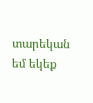տարեկան եմ եկեք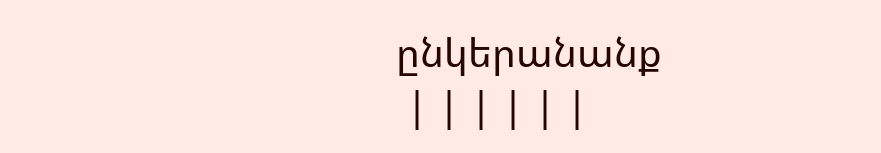ընկերանանք
 | | | | | |